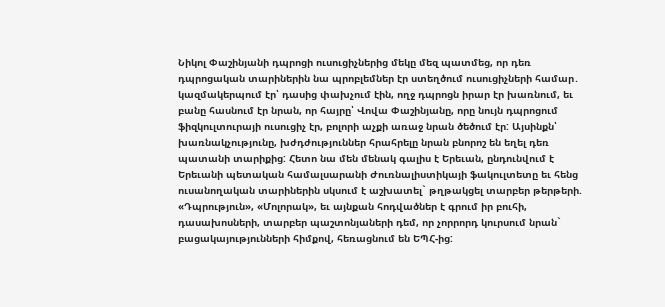Նիկոլ Փաշինյանի դպրոցի ուսուցիչներից մեկը մեզ պատմեց, որ դեռ դպրոցական տարիներին նա պրոբլեմներ էր ստեղծում ուսուցիչների համար․ կազմակերպում էր՝ դասից փախչում էին, ողջ դպրոցն իրար էր խառնում, եւ բանը հասնում էր նրան, որ հայրը՝ Վովա Փաշինյանը, որը նույն դպրոցում ֆիզկուլտուրայի ուսուցիչ էր, բոլորի աչքի առաջ նրան ծեծում էր: Այսինքն՝ խառնակչությունը, խժդժություններ հրահրելը նրան բնորոշ են եղել դեռ պատանի տարիքից: Հետո նա մեն մենակ գալիս է Երեւան, ընդունվում է Երեւանի պետական համալսարանի Ժուռնալիստիկայի ֆակուլտետը եւ հենց ուսանողական տարիներին սկսում է աշխատել` թղթակցել տարբեր թերթերի. «Դպրություն», «Մոլորակ», եւ այնքան հոդվածներ է գրում իր բուհի, դասախոսների, տարբեր պաշտոնյաների դեմ, որ չորրորդ կուրսում նրան` բացակայությունների հիմքով, հեռացնում են ԵՊՀ-ից: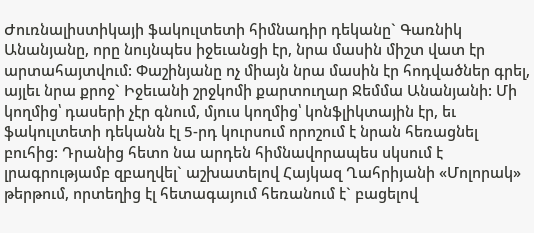Ժուռնալիստիկայի ֆակուլտետի հիմնադիր դեկանը` Գառնիկ Անանյանը, որը նույնպես իջեւանցի էր, նրա մասին միշտ վատ էր արտահայտվում: Փաշինյանը ոչ միայն նրա մասին էր հոդվածներ գրել, այլեւ նրա քրոջ` Իջեւանի շրջկոմի քարտուղար Ջեմմա Անանյանի: Մի կողմից՝ դասերի չէր գնում, մյուս կողմից՝ կոնֆլիկտային էր, եւ ֆակուլտետի դեկանն էլ 5-րդ կուրսում որոշում է նրան հեռացնել բուհից: Դրանից հետո նա արդեն հիմնավորապես սկսում է լրագրությամբ զբաղվել` աշխատելով Հայկազ Ղահրիյանի «Մոլորակ» թերթում, որտեղից էլ հետագայում հեռանում է` բացելով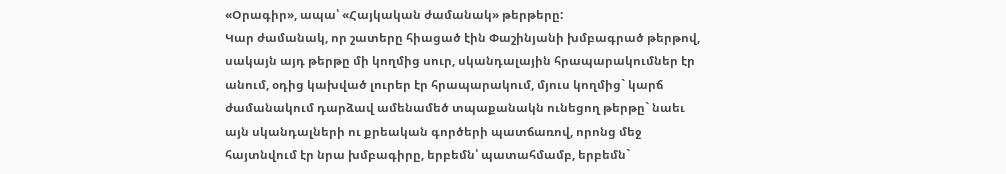«Օրագիր», ապա՝ «Հայկական ժամանակ» թերթերը:
Կար ժամանակ, որ շատերը հիացած էին Փաշինյանի խմբագրած թերթով, սակայն այդ թերթը մի կողմից սուր, սկանդալային հրապարակումներ էր անում, օդից կախված լուրեր էր հրապարակում, մյուս կողմից` կարճ ժամանակում դարձավ ամենամեծ տպաքանակն ունեցող թերթը` նաեւ այն սկանդալների ու քրեական գործերի պատճառով, որոնց մեջ հայտնվում էր նրա խմբագիրը, երբեմն՝ պատահմամբ, երբեմն`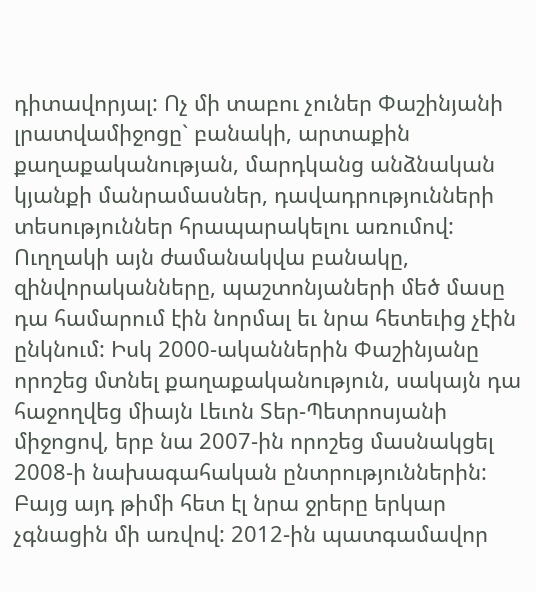դիտավորյալ: Ոչ մի տաբու չուներ Փաշինյանի լրատվամիջոցը` բանակի, արտաքին քաղաքականության, մարդկանց անձնական կյանքի մանրամասներ, դավադրությունների տեսություններ հրապարակելու առումով: Ուղղակի այն ժամանակվա բանակը, զինվորականները, պաշտոնյաների մեծ մասը դա համարում էին նորմալ եւ նրա հետեւից չէին ընկնում: Իսկ 2000-ականներին Փաշինյանը որոշեց մտնել քաղաքականություն, սակայն դա հաջողվեց միայն Լեւոն Տեր-Պետրոսյանի միջոցով, երբ նա 2007-ին որոշեց մասնակցել 2008-ի նախագահական ընտրություններին: Բայց այդ թիմի հետ էլ նրա ջրերը երկար չգնացին մի առվով: 2012-ին պատգամավոր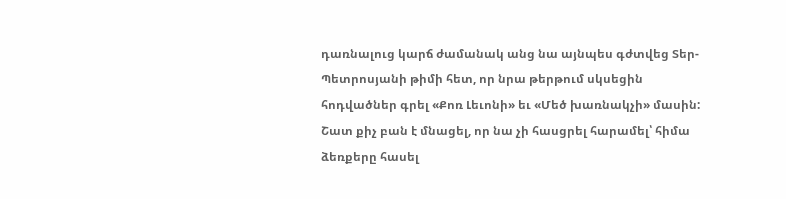դառնալուց կարճ ժամանակ անց նա այնպես գժտվեց Տեր-Պետրոսյանի թիմի հետ, որ նրա թերթում սկսեցին հոդվածներ գրել «Քոռ Լեւոնի» եւ «Մեծ խառնակչի» մասին: Շատ քիչ բան է մնացել, որ նա չի հասցրել հարամել՝ հիմա ձեռքերը հասել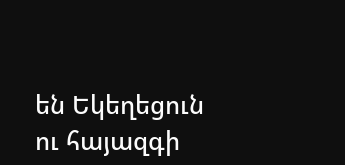են Եկեղեցուն ու հայազգի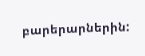բարերարներին: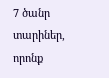7 ծանր տարիներ, որոնք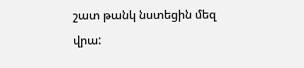շատ թանկ նստեցին մեզ վրա: